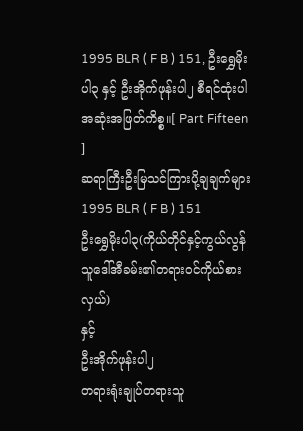1995 BLR ( F B ) 151, ဦးရွှေမိုးပါ၃ နှင့် ဦးအိုက်ဖုန်းပါ၂ စီရင်ထုံးပါအဆုံးအဖြတ်ကိစ္စ။[ Part Fifteen ]
ဆရာကြီးဦးမြသင်ကြားပို့ချချက်များ
1995 BLR ( F B ) 151
ဦးရွှေမိုးပါ၃(ကိုယ်တိုင်နှင့်ကွယ်လွန်သူဒေါ်အီခမ်း၏တရားဝင်ကိုယ်စားလှယ်)
နှင့်
ဦးအိုက်ဖုန်းပါ၂
တရားရုံးချုပ်တရားသူ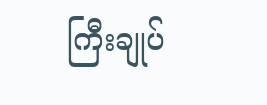ကြီးချုပ်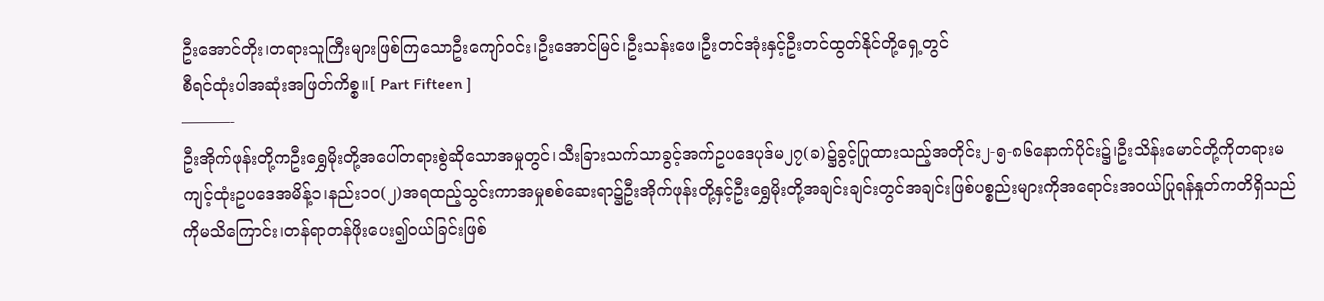ဦးအောင်တိုး၊တရားသူကြီးများဖြစ်ကြသောဦးကျော်ဝင်း၊ဦးအောင်မြင်၊ဦးသန်းဖေ၊ဦးတင်အုံးနှင့်ဦးတင်ထွတ်နိုင်တို့ရှေ့တွင်
စီရင်ထုံးပါအဆုံးအဖြတ်ကိစ္စ။[ Part Fifteen ]
———-
ဦးအိုက်ဖုန်းတို့ကဦးရွှေမိုးတို့အပေါ်တရားစွဲဆိုသောအမှုတွင်၊သီးခြားသက်သာခွင့်အက်ဥပဒေပုဒ်မ၂၇(ခ)၌ခွင့်ပြုထားသည့်အတိုင်း၂-၅-၈၆နောက်ပိုင်း၌၊ဦးသိန်းမောင်တို့ကိုတရားမကျင့်ထုံးဥပဒေအမိန့်၁၊နည်း၁၀(၂)အရထည့်သွင်းကာအမှုစစ်ဆေးရာ၌ဦးအိုက်ဖုန်းတို့နှင့်ဦးရွှေမိုးတို့အချင်းချင်းတွင်အချင်းဖြစ်ပစ္စည်းများကိုအရောင်းအဝယ်ပြုရန်နှုတ်ကတိရှိသည်ကိုမသိကြောင်း၊တန်ရာတန်ဖိုးပေး၍ဝယ်ခြင်းဖြစ်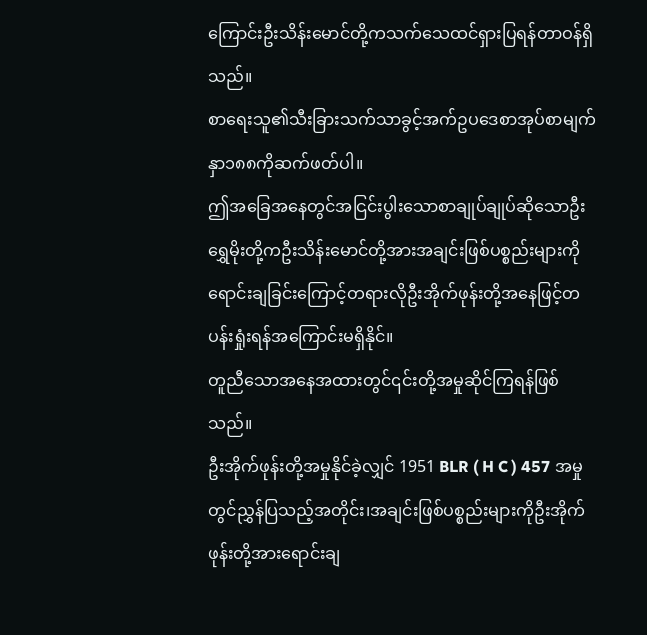ကြောင်းဦးသိန်းမောင်တို့ကသက်သေထင်ရှားပြရန်တာဝန်ရှိသည်။
စာရေးသူ၏သီးခြားသက်သာခွင့်အက်ဥပဒေစာအုပ်စာမျက်နှာ၁၈၈ကိုဆက်ဖတ်ပါ။
ဤအခြေအနေတွင်အငြင်းပွါးသောစာချုပ်ချုပ်ဆိုသောဦးရွှေမိုးတို့ကဦးသိန်းမောင်တို့အားအချင်းဖြစ်ပစ္စည်းများကိုရောင်းချခြင်းကြောင့်တရားလိုဦးအိုက်ဖုန်းတို့အနေဖြင့်တပန်းရှုံးရန်အကြောင်းမရှိနိုင်။
တူညီသောအနေအထားတွင်၎င်းတို့အမှုဆိုင်ကြရန်ဖြစ်သည်။
ဦးအိုက်ဖုန်းတို့အမှုနိုင်ခဲ့လျှင် 1951 BLR ( H C ) 457 အမှုတွင်ညွှန်ပြသည့်အတိုင်း၊အချင်းဖြစ်ပစ္စည်းများကိုဦးအိုက်ဖုန်းတို့အားရောင်းချ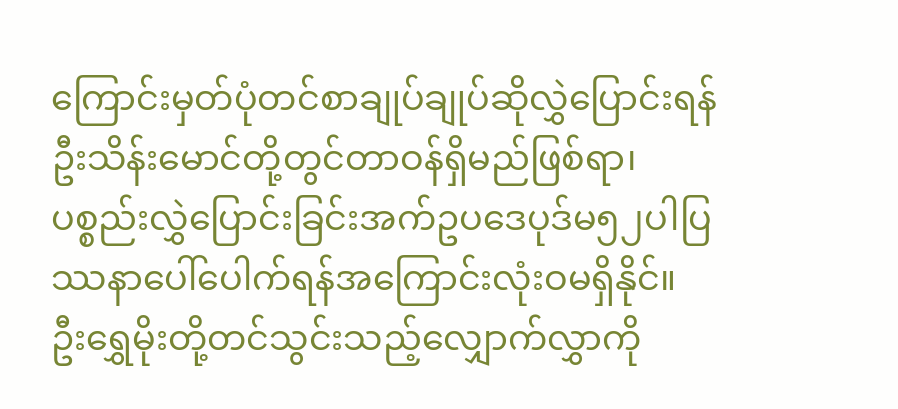ကြောင်းမှတ်ပုံတင်စာချုပ်ချုပ်ဆိုလွှဲပြောင်းရန်ဦးသိန်းမောင်တို့တွင်တာဝန်ရှိမည်ဖြစ်ရာ၊ပစ္စည်းလွှဲပြောင်းခြင်းအက်ဥပဒေပုဒ်မ၅၂ပါပြဿနာပေါ်ပေါက်ရန်အကြောင်းလုံးဝမရှိနိုင်။
ဦးရွှေမိုးတို့တင်သွင်းသည့်လျှောက်လွှာကို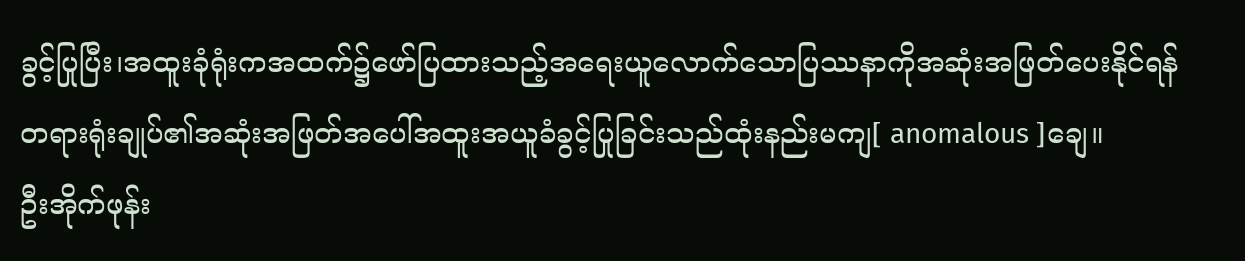ခွင့်ပြုပြီး၊အထူးခုံရုံးကအထက်၌ဖော်ပြထားသည့်အရေးယူလောက်သောပြဿနာကိုအဆုံးအဖြတ်ပေးနိုင်ရန်တရားရုံးချုပ်၏အဆုံးအဖြတ်အပေါ်အထူးအယူခံခွင့်ပြုခြင်းသည်ထုံးနည်းမကျ[ anomalous ]ချေ။
ဦးအိုက်ဖုန်း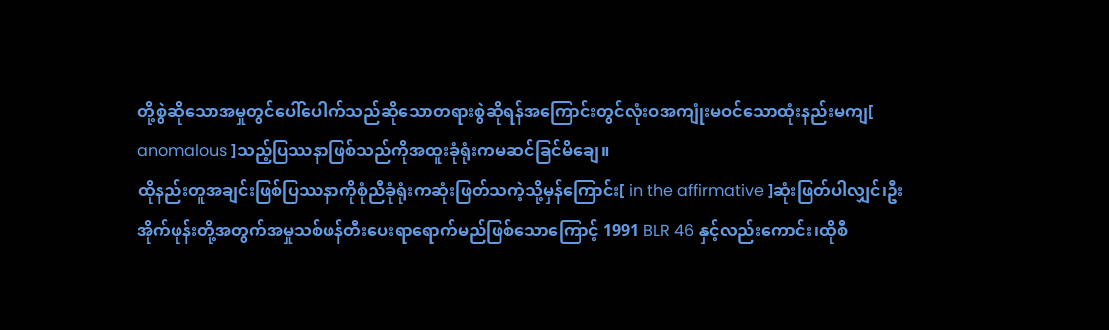တို့စွဲဆိုသောအမှုတွင်ပေါ်ပေါက်သည်ဆိုသောတရားစွဲဆိုရန်အကြောင်းတွင်လုံးဝအကျုံးမဝင်သောထုံးနည်းမကျ[ anomalous ]သည့်ပြဿနာဖြစ်သည်ကိုအထူးခုံရုံးကမဆင်ခြင်မိချေ။
ထိုနည်းတူအချင်းဖြစ်ပြဿနာကိုစုံညီခုံရုံးကဆုံးဖြတ်သကဲ့သို့မှန်ကြောင်း[ in the affirmative ]ဆုံးဖြတ်ပါလျှင်၊ဦးအိုက်ဖုန်းတို့အတွက်အမှုသစ်ဖန်တီးပေးရာရောက်မည်ဖြစ်သောကြောင့် 1991 BLR 46 နှင့်လည်းကောင်း၊ထိုစီ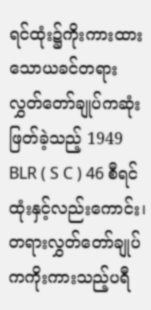ရင်ထုံး၌ကိုးကားထားသောယခင်တရားလွှတ်တော်ချုပ်ကဆုံးဖြတ်ခဲ့သည့် 1949 BLR ( S C ) 46 စီရင်ထုံးနှင့်လည်းကောင်း၊တရားလွှတ်တော်ချုပ်ကကိုးကားသည့်ပရီ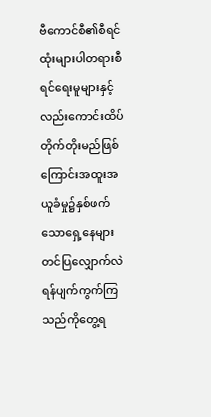ဗီကောင်စီ၏စီရင်ထုံးများပါတရားစီရင်ရေးမူများနှင့်လည်းကောင်းထိပ်တိုက်တိုးမည်ဖြစ်ကြောင်းအထူးအယူခံမှု၌နှစ်ဖက်သောရှေ့နေများတင်ပြလျှောက်လဲရန်ပျက်ကွက်ကြသည်ကိုတွေ့ရ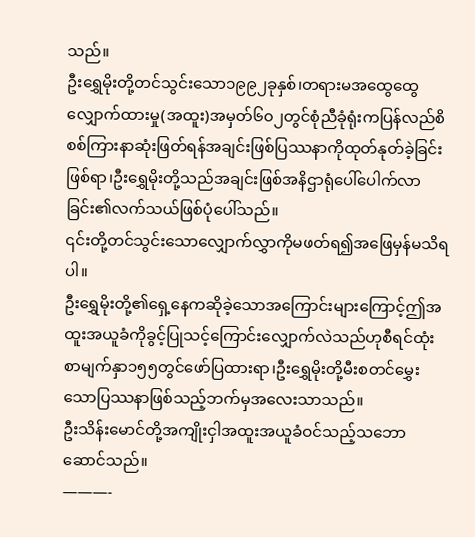သည်။
ဦးရွှေမိုးတို့တင်သွင်းသော၁၉၉၂ခုနှစ်၊တရားမအထွေထွေလျှောက်ထားမှု(အထူး)အမှတ်၆၀၂တွင်စုံညီခုံရုံးကပြန်လည်စိစစ်ကြားနာဆုံးဖြတ်ရန်အချင်းဖြစ်ပြဿနာကိုထုတ်နုတ်ခဲ့ခြင်းဖြစ်ရာ၊ဦးရွှေမိုးတို့သည်အချင်းဖြစ်အနိဌာရုံပေါ်ပေါက်လာခြင်း၏လက်သယ်ဖြစ်ပုံပေါ်သည်။
၎င်းတို့တင်သွင်းသောလျှောက်လွှာကိုမဖတ်ရ၍အဖြေမှန်မသိရပါ။
ဦးရွှေမိုးတို့၏ရှေ့နေကဆိုခဲ့သောအကြောင်းများကြောင့်ဤအထူးအယူခံကိုခွင့်ပြုသင့်ကြောင်းလျှောက်လဲသည်ဟုစီရင်ထုံးစာမျက်နှာ၁၅၅တွင်ဖော်ပြထားရာ၊ဦးရွှေမိုးတို့မီးစတင်မွှေးသောပြဿနာဖြစ်သည့်ဘက်မှအလေးသာသည်။
ဦးသိန်းမောင်တို့အကျိုးငှါအထူးအယူခံဝင်သည့်သဘောဆောင်သည်။
———-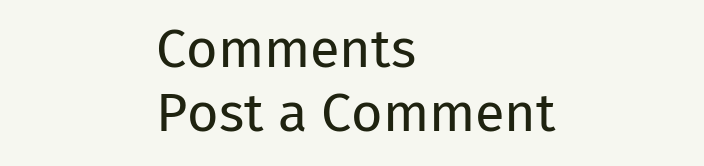Comments
Post a Comment